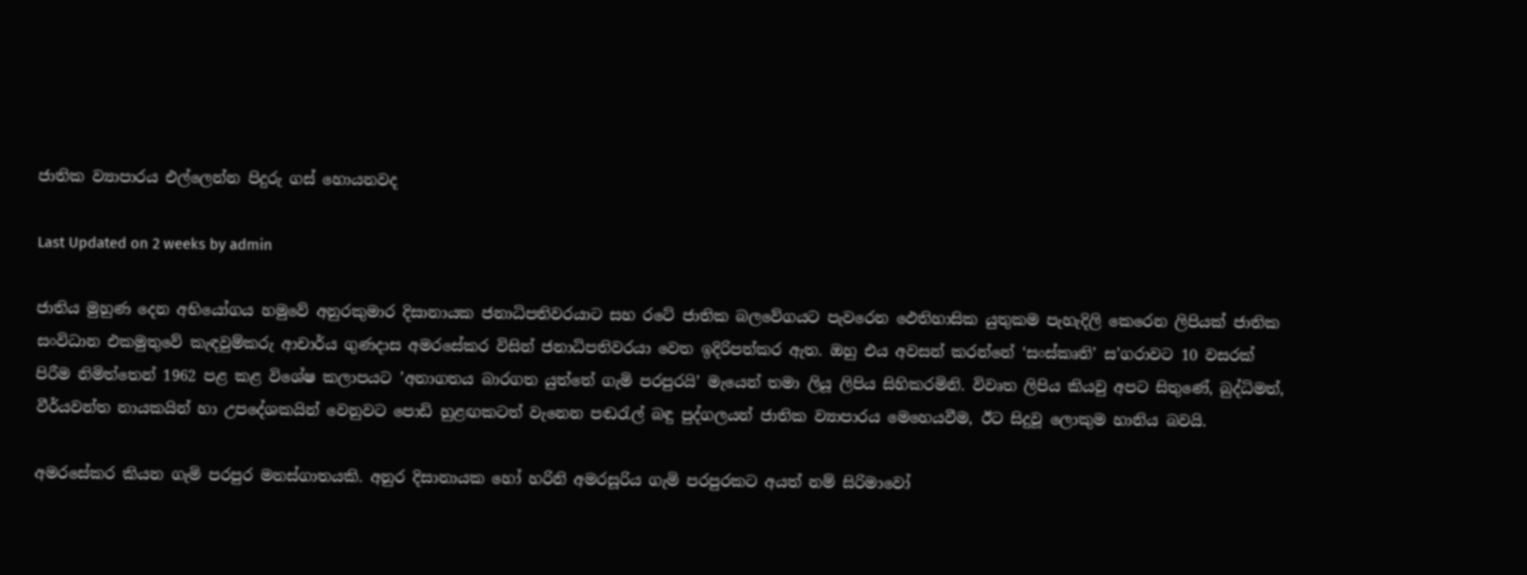ජාතික ව්‍යාපාරය එල්ලෙන්න පිදුරු ගස් හොයනවද

Last Updated on 2 weeks by admin

ජාතිය මුහුණ දෙන අභියෝගය හමුවේ අනුරකුමාර දිසානායක ජනාධිපතිවරයාට සහ රටේ ජාතික බලවේගයට පැවරෙන ඵෙතිහාසික යුතුකම පැහැදිලි කෙරෙන ලිපියක් ජාතික සංවිධාන එකමුතුවේ කැඳවුම්කරු ආචාර්ය ගුණදාස අමරසේකර විසින් ජනාධිපතිවරයා වෙත ඉදිරිපත්කර ඇත. ඔහු එය අවසන් කරන්නේ ‘සංස්කෘති’ ස’ගරාවට 10 වසරක් පිරීම නිමිත්තෙන් 1962 පළ කළ විශේෂ කලාපයට ’අනාගතය බාරගත යුත්තේ ගැමි පරපුරයි’ මැයෙන් තමා ලියූ ලිපිය සිහිකරමිනි. විවෘත ලිපිය කියවු අපට සිතුණේ, බුද්ධිමත්, වීර්යවන්ත නායකයින් හා උපදේශකයින් වෙනුවට පොඩි හුළඟකටත් වැනෙන පඬරැල් බඳු පුද්ගලයන් ජාතික ව්‍යාපාරය මෙහෙයවීම, ඊට සිදුවූ ලොකුම හානිය බවයි.

අමරසේකර කියන ගැමි පරපුර මනස්ගාතයකි. අනුර දිසානායක හෝ හරිනි අමරසූරිය ගැමි පරපුරකට අයත් නම් සිරිමාවෝ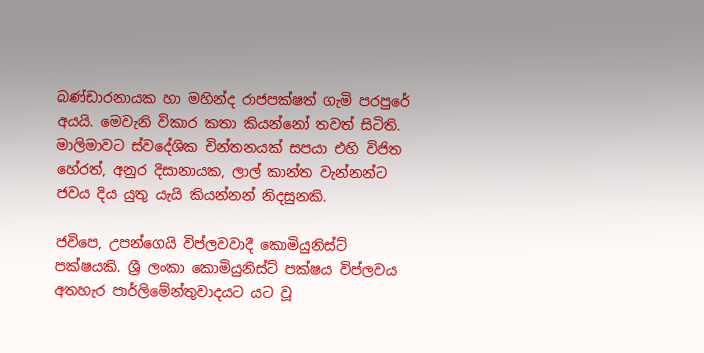බණ්ඩාරනායක හා මහින්ද රාජපක්ෂත් ගැමි පරපුරේ අයයි. මෙවැනි විකාර කතා කියන්නෝ තවත් සිටිති. මාලිමාවට ස්වදේශික චින්තනයක් සපයා එහි විජිත හේරත්, අනුර දිසානායක, ලාල් කාන්ත වැන්නන්ට ජවය දිය යුතු යැයි කියන්නන් නිදසුනකි.

ජවිපෙ, උපන්ගෙයි විප්ලවවාදී කොමියුනිස්ට් පක්ෂයකි. ශ්‍රී ලංකා කොමියුනිස්ට් පක්ෂය විප්ලවය අතහැර පාර්ලිමේන්තුවාදයට යට වූ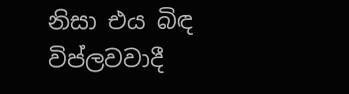නිසා එය බිඳ විප්ලවවාදී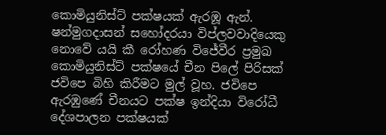කොමියුනිස්ට් පක්ෂයක් ඇරඹූ ඇන්. ෂන්මුගදාසන් සහෝදරයා විප්ලවවාදියෙකු නොවේ යයි කී රෝහණ විජේවීර ප්‍රමුඛ කොමියුනිස්ට් පක්ෂයේ චීන පිලේ පිරිසක් ජවිපෙ බිහි කිරීමට මුල් වූහ. ජවිපෙ ඇරඹුණේ චීනයට පක්ෂ ඉන්දියා විරෝධී දේශපාලන පක්ෂයක්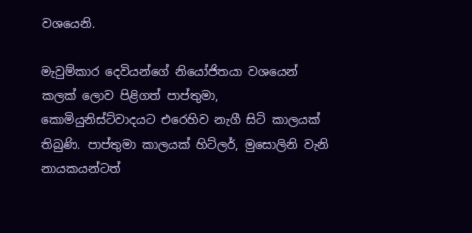වශයෙනි.

මැවුම්කාර දෙවියන්ගේ නියෝජිතයා වශයෙන් කලක් ලොව පිළිගත් පාප්තුමා, කොමියුනිස්ට්වාදයට එරෙහිව නැගී සිටි කාලයක් තිබුණි. පාප්තුමා කාලයක් හිට්ලර්, මුසොලිනි වැනි නායකයන්ටත්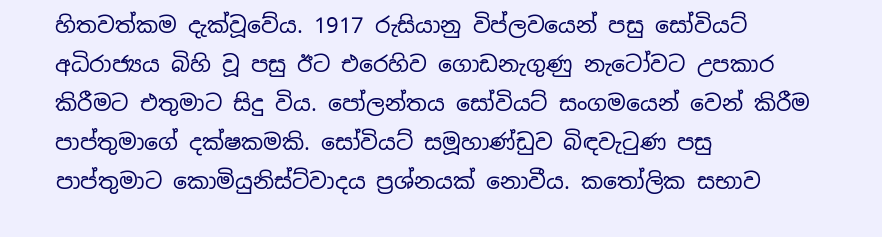හිතවත්කම දැක්වූවේය. 1917 රුසියානු විප්ලවයෙන් පසු සෝවියට් අධිරාජ්‍යය බිහි වූ පසු ඊට එරෙහිව ගොඩනැගුණු නැටෝවට උපකාර කිරීමට එතුමාට සිදු විය. පෝලන්තය සෝවියට් සංගමයෙන් වෙන් කිරීම පාප්තුමාගේ දක්ෂකමකි. සෝවියට් සමූහාණ්ඩුව බිඳවැටුණ පසු පාප්තුමාට කොමියුනිස්ට්වාදය ප්‍රශ්නයක් නොවීය. කතෝලික සභාව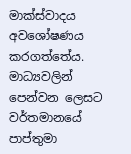මාක්ස්වාදය අවශෝෂණය කරගත්තේය. මාධ්‍යවලින් පෙන්වන ලෙසට වර්තමානයේ පාප්තුමා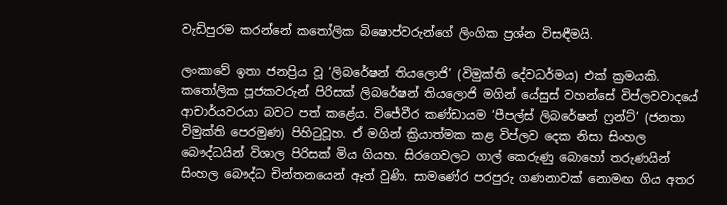වැඩිපුරම කරන්නේ කතෝලික බිෂොප්වරුන්ගේ ලිංගික ප්‍රශ්න විසඳීමයි.

ලංකාවේ ඉතා ජනප්‍රිය වූ ‘ලිබරේෂන් තියලොජි’ (විමුක්ති දේවධර්මය) එක් ක්‍රමයකි. කතෝලික පූජකවරුන් පිරිසක් ලිබරේෂන් තියලොජි මගින් යේසුස් වහන්සේ විප්ලවවාදයේ ආචාර්යවරයා බවට පත් කළේය. විජේවීර කණ්ඩායම ‘පීපල්ස් ලිබරේෂන් ෆ්‍රන්ට්’ (ජනතා විමුක්ති පෙරමුණ) පිහිටුවූහ. ඒ මගින් ක්‍රියාත්මක කළ විප්ලව දෙක නිසා සිංහල බෞද්ධයින් විශාල පිරිසක් මිය ගියහ. සිරගෙවලට ගාල් කෙරුණු බොහෝ තරුණයින් සිංහල බෞද්ධ චින්තනයෙන් ඈත් වුණි. සාමණේර පරපුරු ගණනාවක් නොමඟ ගිය අතර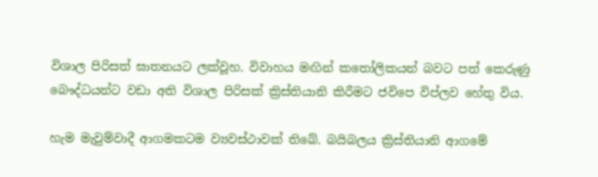විශාල පිරිසත් ඝාතනයට ලක්වූහ. විවාහය මඟින් කතෝලිකයන් බවට පත් කෙරුණු බෞද්ධයන්ට වඩා අති විශාල පිරිසක් ක්‍රිස්තියානි කිරීමට ජවිපෙ විප්ලව හේතු විය.

හැම මැවුම්වාදී ආගමකටම ව්‍යවස්ථාවක් තිබේ. බයිබලය ක්‍රිස්තියානි ආගමේ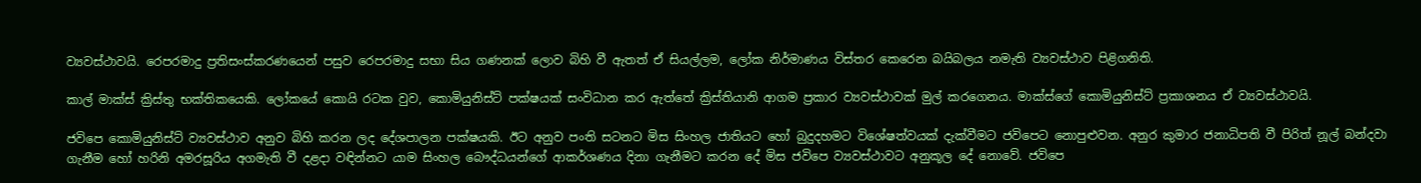ව්‍යවස්ථාවයි. රෙපරමාදු ප්‍රතිසංස්කරණයෙන් පසුව රෙපරමාදු සභා සිය ගණනක් ලොව බිහි වී ඇතත් ඒ සියල්ලම, ලෝක නිර්මාණය විස්තර කෙරෙන බයිබලය නමැති ව්‍යවස්ථාව පිළිගනිති.

කාල් මාක්ස් ක්‍රිස්තු භක්තිකයෙකි. ලෝකයේ කොයි රටක වුව, කොමියුනිස්ට් පක්ෂයක් සංවිධාන කර ඇත්තේ ක්‍රිස්තියානි ආගම ප්‍රකාර ව්‍යවස්ථාවක් මුල් කරගෙනය. මාක්ස්ගේ කොමියුනිස්ට් ප්‍රකාශනය ඒ ව්‍යවස්ථාවයි.

ජවිපෙ කොමියුනිස්ට් ව්‍යවස්ථාව අනුව බිහි කරන ලද දේශපාලන පක්ෂයකි. ඊට අනුව පංති සටනට මිස සිංහල ජාතියට හෝ බුදුදහමට විශේෂත්වයක් දැක්වීමට ජවිපෙට නොපුළුවන. අනුර කුමාර ජනාධිපති වී පිරිත් නූල් බන්දවා ගැනීම හෝ හරිනි අමරසූරිය අගමැති වී දළදා වඳින්නට යාම සිංහල බෞද්ධයන්ගේ ආකර්ශණය දිනා ගැනීමට කරන දේ මිස ජවිපෙ ව්‍යවස්ථාවට අනුකූල දේ නොවේ. ජවිපෙ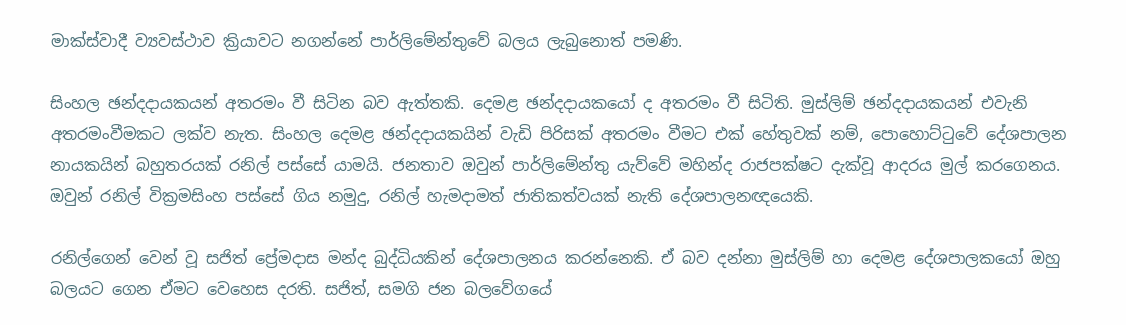මාක්ස්වාදී ව්‍යවස්ථාව ක්‍රියාවට නගන්නේ පාර්ලිමේන්තුවේ බලය ලැබුනොත් පමණි.

සිංහල ඡන්දදායකයන් අතරමං වී සිටින බව ඇත්තකි. දෙමළ ඡන්දදායකයෝ ද අතරමං වී සිටිති. මුස්ලිම් ඡන්දදායකයන් එවැනි අතරමංවීමකට ලක්ව නැත. සිංහල දෙමළ ඡන්දදායකයින් වැඩි පිරිසක් අතරමං වීමට එක් හේතුවක් නම්, පොහොට්ටුවේ දේශපාලන නායකයින් බහුතරයක් රනිල් පස්සේ යාමයි. ජනතාව ඔවුන් පාර්ලිමේන්තු යැව්වේ මහින්ද රාජපක්ෂට දැක්වූ ආදරය මුල් කරගෙනය. ඔවුන් රනිල් වික්‍රමසිංහ පස්සේ ගිය නමුදු, රනිල් හැමදාමත් ජාතිකත්වයක් නැති දේශපාලනඥයෙකි.

රනිල්ගෙන් වෙන් වූ සජිත් ප්‍රේමදාස මන්ද බුද්ධියකින් දේශපාලනය කරන්නෙකි. ඒ බව දන්නා මුස්ලිම් හා දෙමළ දේශපාලකයෝ ඔහු බලයට ගෙන ඒමට වෙහෙස දරති. සජිත්, සමගි ජන බලවේගයේ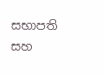සභාපති සහ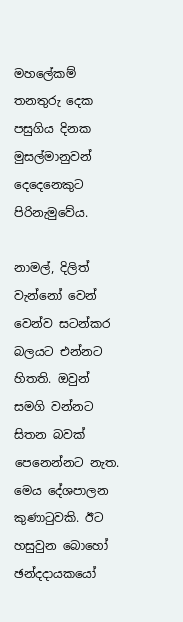මහලේකම් තනතුරු දෙක පසුගිය දිනක මුසල්මානුවන් දෙදෙනෙකුට පිරිනැමුවේය.

නාමල්, දිලිත් වැන්නෝ වෙන් වෙන්ව සටන්කර බලයට එන්නට හිතති. ඔවුන් සමගි වන්නට සිතන බවක් පෙනෙන්නට නැත. මෙය දේශපාලන කුණාටුවකි. ඊට හසුවුන බොහෝ ඡන්දදායකයෝ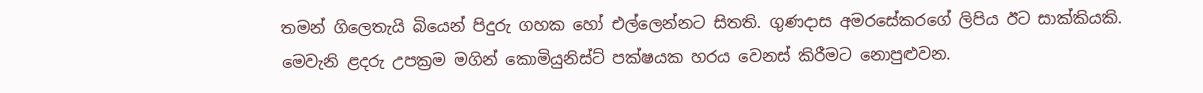තමන් ගිලෙතැයි බියෙන් පිදුරු ගහක හෝ එල්ලෙන්නට සිතති. ගුණදාස අමරසේකරගේ ලිපිය ඊට සාක්කියකි. මෙවැනි ළදරු උපක්‍රම මගින් කොමියුනිස්ට් පක්ෂයක හරය වෙනස් කිරීමට නොපුළුවන.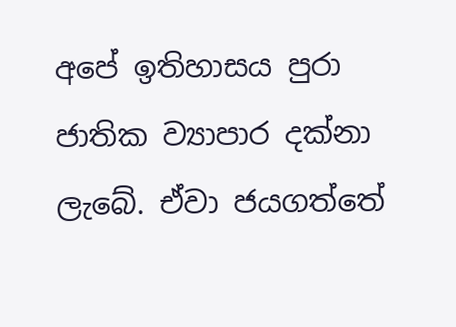අපේ ඉතිහාසය පුරා ජාතික ව්‍යාපාර දක්නා ලැබේ. ඒවා ජයගත්තේ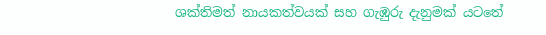ශක්තිමත් නායකත්වයක් සහ ගැඹුරු දැනුමක් යටතේ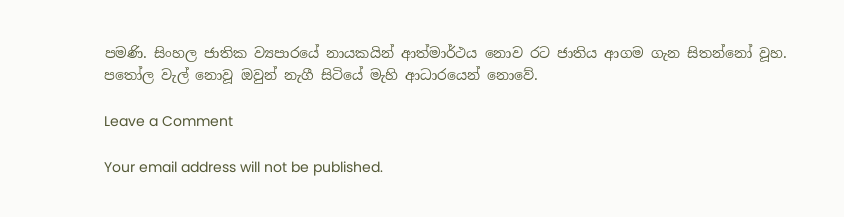පමණි. සිංහල ජාතික ව්‍යපාරයේ නායකයින් ආත්මාර්ථය නොව රට ජාතිය ආගම ගැන සිතන්නෝ වූහ. පතෝල වැල් නොවූ ඔවුන් නැගී සිටියේ මැහි ආධාරයෙන් නොවේ.

Leave a Comment

Your email address will not be published.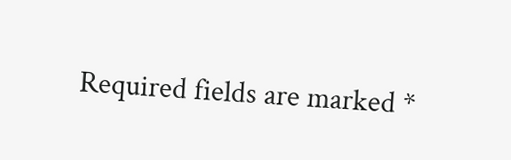Required fields are marked *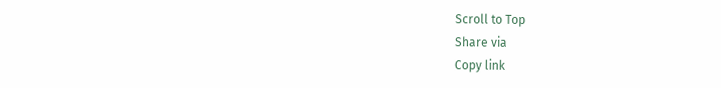Scroll to Top
Share via
Copy link